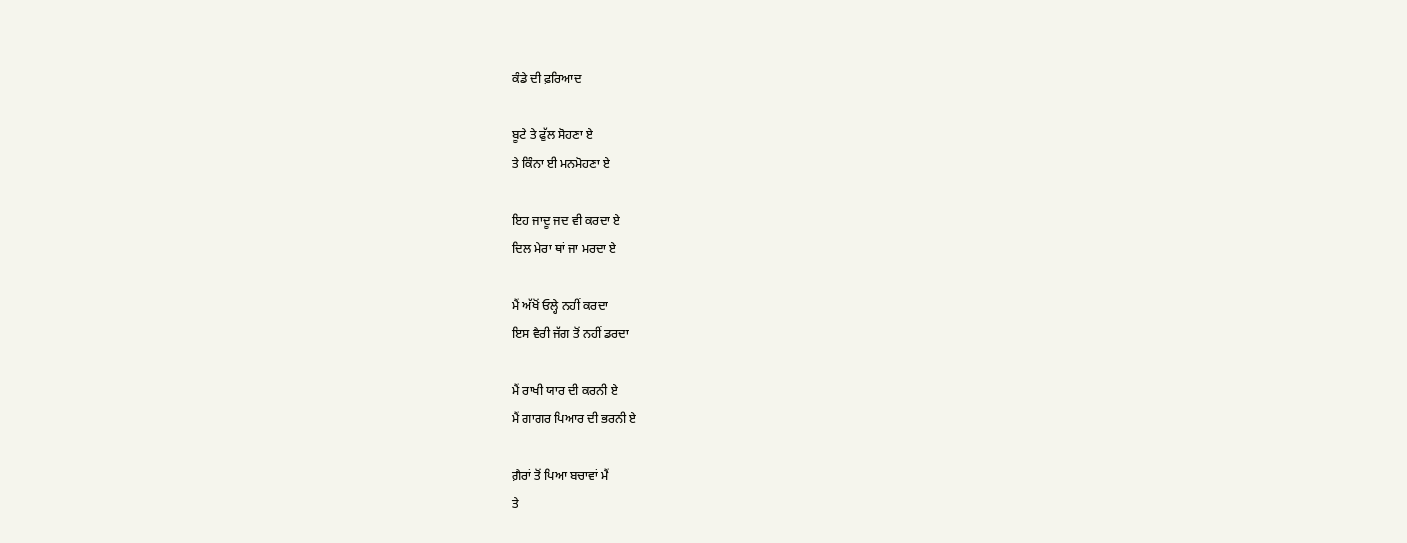ਕੰਡੇ ਦੀ ਫ਼ਰਿਆਦ

ਬੂਟੇ ਤੇ ਫੁੱਲ ਸੋਹਣਾ ਏ
ਤੇ ਕਿੰਨਾ ਈ ਮਨਮੋਹਣਾ ਏ

ਇਹ ਜਾਦੂ ਜਦ ਵੀ ਕਰਦਾ ਏ
ਦਿਲ ਮੇਰਾ ਥਾਂ ਜਾ ਮਰਦਾ ਏ

ਮੈਂ ਅੱਖੋਂ ਓਲ੍ਹੇ ਨਹੀਂ ਕਰਦਾ
ਇਸ ਵੈਰੀ ਜੱਗ ਤੋਂ ਨਹੀਂ ਡਰਦਾ

ਮੈਂ ਰਾਖੀ ਯਾਰ ਦੀ ਕਰਨੀ ਏ
ਮੈਂ ਗਾਗਰ ਪਿਆਰ ਦੀ ਭਰਨੀ ਏ

ਗ਼ੈਰਾਂ ਤੋਂ ਪਿਆ ਬਚਾਵਾਂ ਮੈਂ
ਤੇ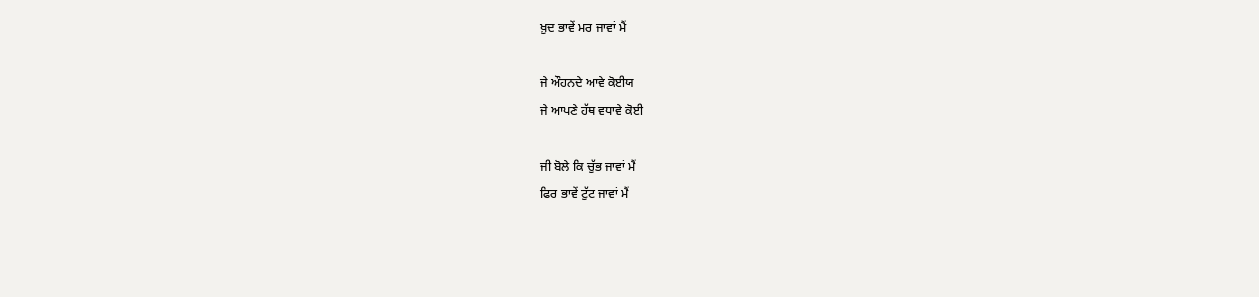ਖ਼ੁਦ ਭਾਵੇਂ ਮਰ ਜਾਵਾਂ ਮੈਂ

ਜੇ ਔਹਨਦੇ ਆਵੇ ਕੋਈਯ
ਜੇ ਆਪਣੇ ਹੱਥ ਵਧਾਵੇ ਕੋਈ

ਜੀ ਬੋਲੇ ਕਿ ਚੁੱਭ ਜਾਵਾਂ ਮੈਂ
ਫਿਰ ਭਾਵੇਂ ਟੁੱਟ ਜਾਵਾਂ ਮੈਂ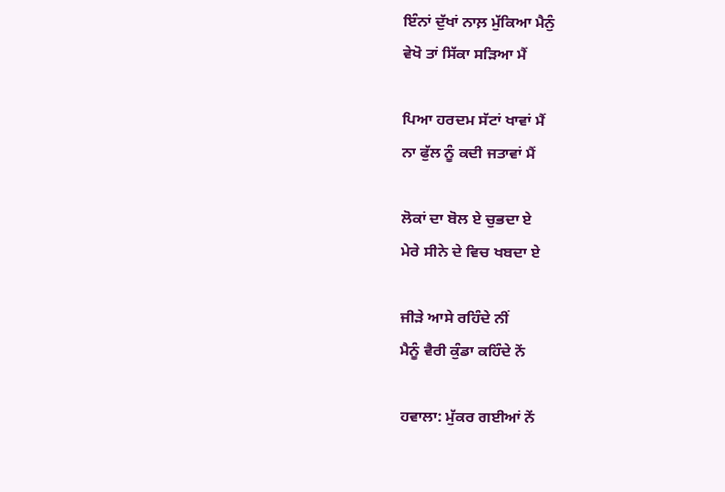ਇੰਨਾਂ ਦੁੱਖਾਂ ਨਾਲ਼ ਮੁੱਕਿਆ ਮੈਨੁੰ
ਵੇਖੋ ਤਾਂ ਸਿੱਕਾ ਸੜਿਆ ਮੈਂ

ਪਿਆ ਹਰਦਮ ਸੱਟਾਂ ਖਾਵਾਂ ਮੈਂ
ਨਾ ਫੁੱਲ ਨੂੰ ਕਦੀ ਜਤਾਵਾਂ ਮੈਂ

ਲੋਕਾਂ ਦਾ ਬੋਲ ਏ ਚੁਭਦਾ ਏ
ਮੇਰੇ ਸੀਨੇ ਦੇ ਵਿਚ ਖਬਦਾ ਏ

ਜੀੜੇ ਆਸੇ ਰਹਿੰਦੇ ਨੀਂ
ਮੈਨੂੰ ਵੈਰੀ ਕੁੰਡਾ ਕਹਿੰਦੇ ਨੇਂ

ਹਵਾਲਾ: ਮੁੱਕਰ ਗਈਆਂ ਨੇਂ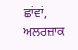ਛਾਂਵਾਂ, ਅਲਰਜ਼ਾਕ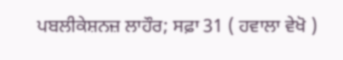ਪਬਲੀਕੇਸ਼ਨਜ਼ ਲਾਹੌਰ; ਸਫ਼ਾ 31 ( ਹਵਾਲਾ ਵੇਖੋ )